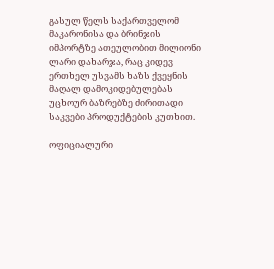გასულ წელს საქართველომ მაკარონისა და ბრინჯის იმპორტზე ათეულობით მილიონი ლარი დახარჯა, რაც კიდევ ერთხელ უსვამს ხაზს ქვეყნის მაღალ დამოკიდებულებას უცხოურ ბაზრებზე ძირითადი საკვები პროდუქტების კუთხით.

ოფიციალური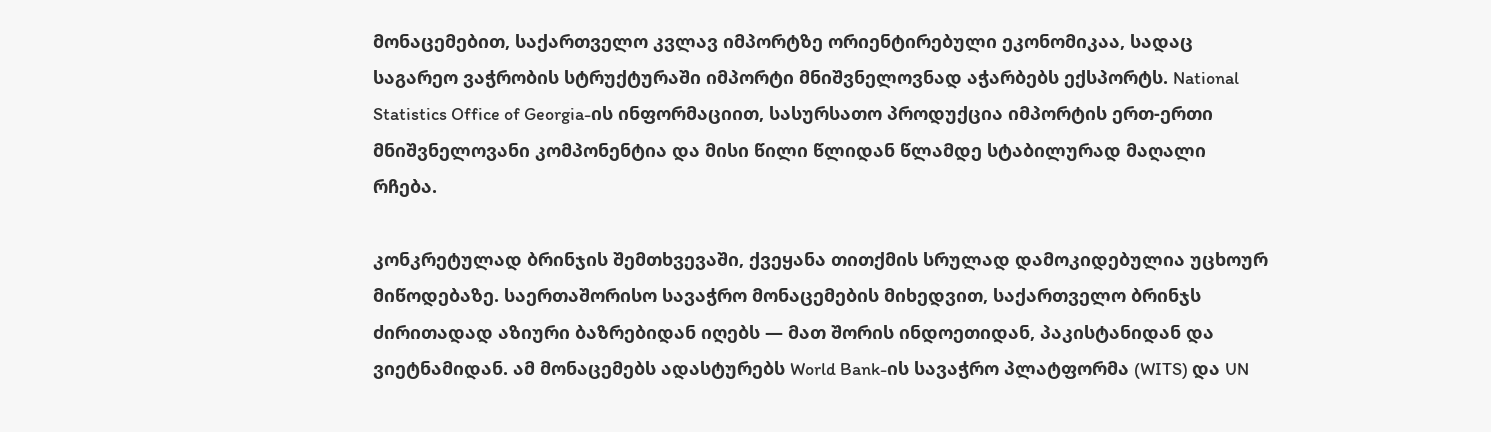მონაცემებით, საქართველო კვლავ იმპორტზე ორიენტირებული ეკონომიკაა, სადაც საგარეო ვაჭრობის სტრუქტურაში იმპორტი მნიშვნელოვნად აჭარბებს ექსპორტს. National Statistics Office of Georgia-ის ინფორმაციით, სასურსათო პროდუქცია იმპორტის ერთ-ერთი მნიშვნელოვანი კომპონენტია და მისი წილი წლიდან წლამდე სტაბილურად მაღალი რჩება.

კონკრეტულად ბრინჯის შემთხვევაში, ქვეყანა თითქმის სრულად დამოკიდებულია უცხოურ მიწოდებაზე. საერთაშორისო სავაჭრო მონაცემების მიხედვით, საქართველო ბრინჯს ძირითადად აზიური ბაზრებიდან იღებს — მათ შორის ინდოეთიდან, პაკისტანიდან და ვიეტნამიდან. ამ მონაცემებს ადასტურებს World Bank-ის სავაჭრო პლატფორმა (WITS) და UN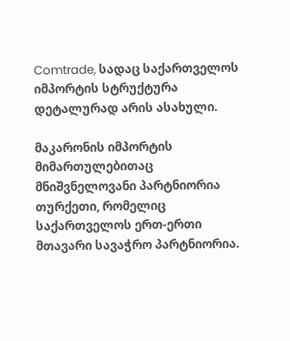Comtrade, სადაც საქართველოს იმპორტის სტრუქტურა დეტალურად არის ასახული.

მაკარონის იმპორტის მიმართულებითაც მნიშვნელოვანი პარტნიორია თურქეთი, რომელიც საქართველოს ერთ-ერთი მთავარი სავაჭრო პარტნიორია.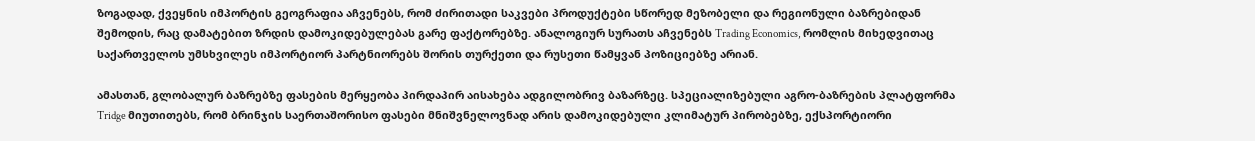ზოგადად, ქვეყნის იმპორტის გეოგრაფია აჩვენებს, რომ ძირითადი საკვები პროდუქტები სწორედ მეზობელი და რეგიონული ბაზრებიდან შემოდის, რაც დამატებით ზრდის დამოკიდებულებას გარე ფაქტორებზე. ანალოგიურ სურათს აჩვენებს Trading Economics, რომლის მიხედვითაც საქართველოს უმსხვილეს იმპორტიორ პარტნიორებს შორის თურქეთი და რუსეთი წამყვან პოზიციებზე არიან.

ამასთან, გლობალურ ბაზრებზე ფასების მერყეობა პირდაპირ აისახება ადგილობრივ ბაზარზეც. სპეციალიზებული აგრო-ბაზრების პლატფორმა Tridge მიუთითებს, რომ ბრინჯის საერთაშორისო ფასები მნიშვნელოვნად არის დამოკიდებული კლიმატურ პირობებზე, ექსპორტიორი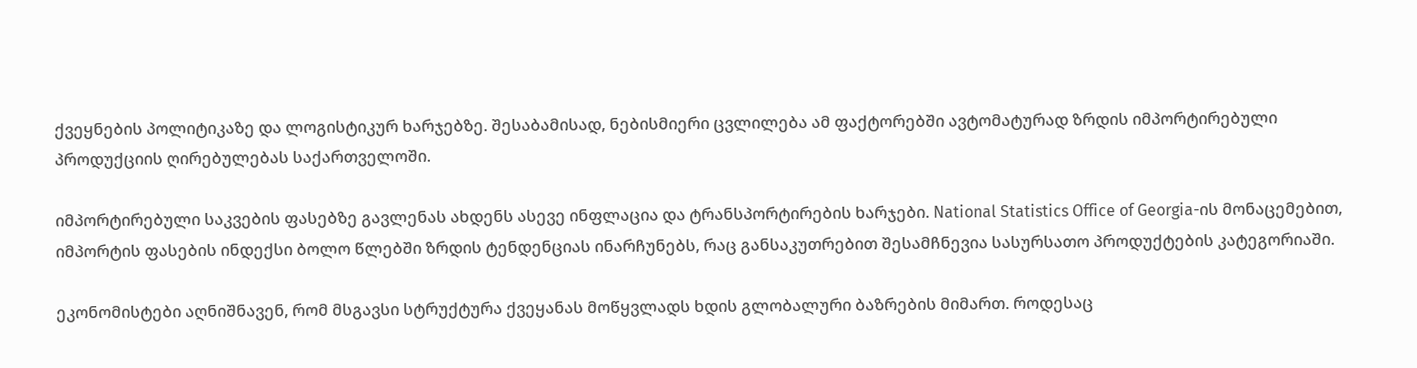ქვეყნების პოლიტიკაზე და ლოგისტიკურ ხარჯებზე. შესაბამისად, ნებისმიერი ცვლილება ამ ფაქტორებში ავტომატურად ზრდის იმპორტირებული პროდუქციის ღირებულებას საქართველოში.

იმპორტირებული საკვების ფასებზე გავლენას ახდენს ასევე ინფლაცია და ტრანსპორტირების ხარჯები. National Statistics Office of Georgia-ის მონაცემებით, იმპორტის ფასების ინდექსი ბოლო წლებში ზრდის ტენდენციას ინარჩუნებს, რაც განსაკუთრებით შესამჩნევია სასურსათო პროდუქტების კატეგორიაში.

ეკონომისტები აღნიშნავენ, რომ მსგავსი სტრუქტურა ქვეყანას მოწყვლადს ხდის გლობალური ბაზრების მიმართ. როდესაც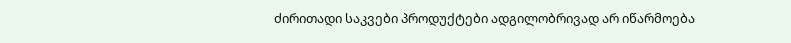ძირითადი საკვები პროდუქტები ადგილობრივად არ იწარმოება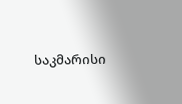საკმარისი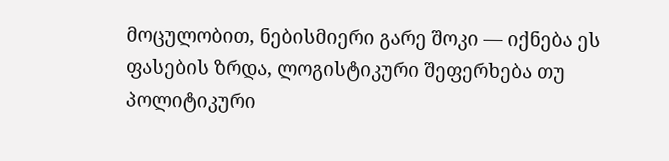მოცულობით, ნებისმიერი გარე შოკი — იქნება ეს ფასების ზრდა, ლოგისტიკური შეფერხება თუ პოლიტიკური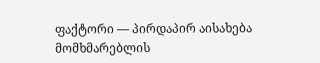ფაქტორი — პირდაპირ აისახება მომხმარებლის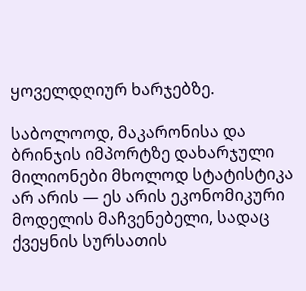ყოველდღიურ ხარჯებზე.

საბოლოოდ, მაკარონისა და ბრინჯის იმპორტზე დახარჯული მილიონები მხოლოდ სტატისტიკა არ არის — ეს არის ეკონომიკური მოდელის მაჩვენებელი, სადაც ქვეყნის სურსათის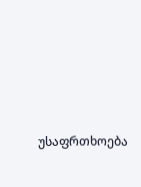უსაფრთხოება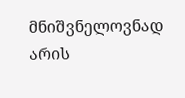მნიშვნელოვნად არის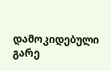დამოკიდებული გარე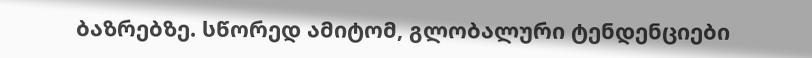ბაზრებზე. სწორედ ამიტომ, გლობალური ტენდენციები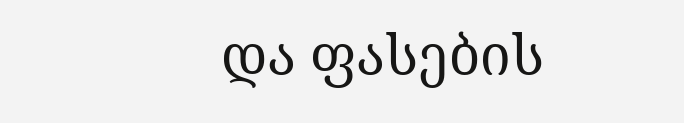და ფასების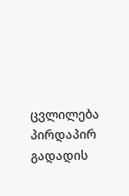ცვლილება პირდაპირ გადადის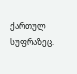ქართულ სუფრაზეც.